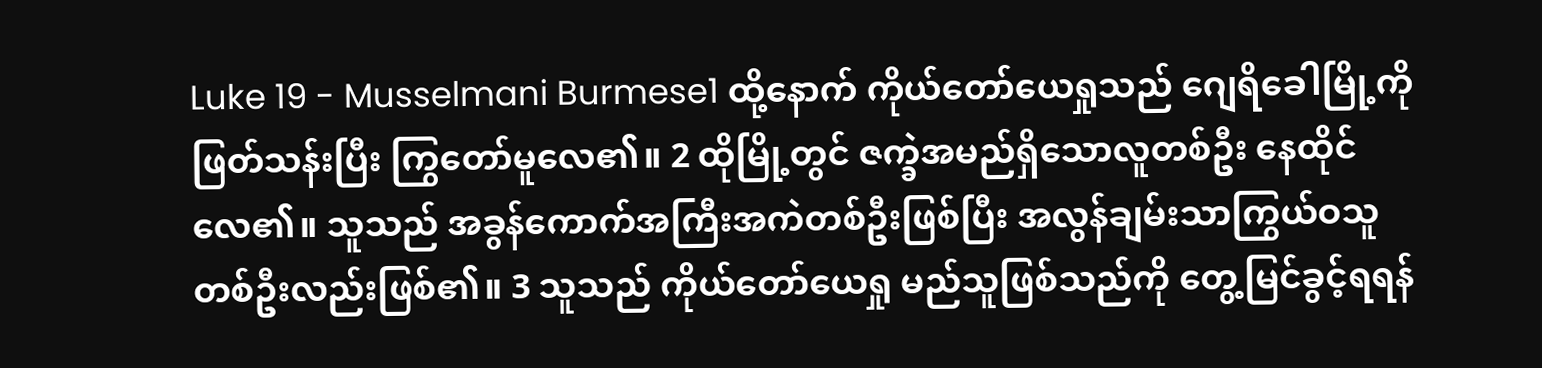Luke 19 - Musselmani Burmese1 ထို့နောက် ကိုယ်တော်ယေရှုသည် ဂျေရိခေါမြို့ကို ဖြတ်သန်းပြီး ကြွတော်မူလေ၏။ 2 ထိုမြို့တွင် ဇက္ခဲအမည်ရှိသောလူတစ်ဦး နေထိုင်လေ၏။ သူသည် အခွန်ကောက်အကြီးအကဲတစ်ဦးဖြစ်ပြီး အလွန်ချမ်းသာကြွယ်ဝသူတစ်ဦးလည်းဖြစ်၏။ 3 သူသည် ကိုယ်တော်ယေရှု မည်သူဖြစ်သည်ကို တွေ့မြင်ခွင့်ရရန်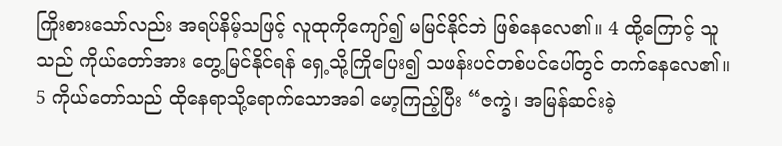ကြိုးစားသော်လည်း အရပ်နိမ့်သဖြင့် လူထုကိုကျော်၍ မမြင်နိုင်ဘဲ ဖြစ်နေလေ၏။ 4 ထို့ကြောင့် သူသည် ကိုယ်တော်အား တွေ့မြင်နိုင်ရန် ရှေ့သို့ကြိုပြေး၍ သဖန်းပင်တစ်ပင်ပေါ်တွင် တက်နေလေ၏။ 5 ကိုယ်တော်သည် ထိုနေရာသို့ရောက်သောအခါ မော့ကြည့်ပြီး “ဇက္ခဲ၊ အမြန်ဆင်းခဲ့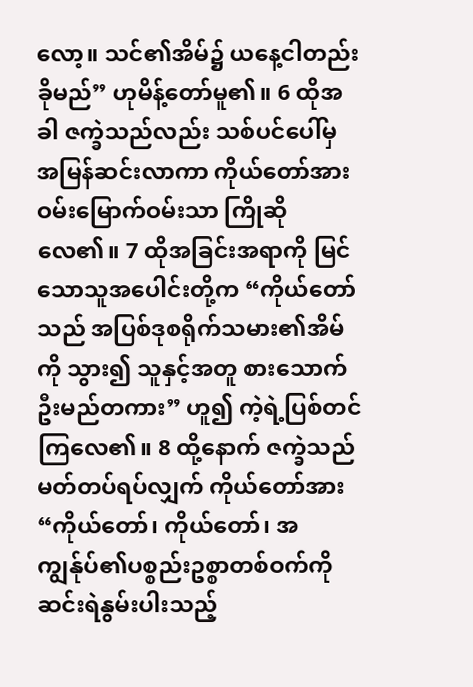လော့။ သင်၏အိမ်၌ ယနေ့ငါတည်းခိုမည်” ဟုမိန့်တော်မူ၏။ 6 ထိုအခါ ဇက္ခဲသည်လည်း သစ်ပင်ပေါ်မှ အမြန်ဆင်းလာကာ ကိုယ်တော်အား ဝမ်းမြောက်ဝမ်းသာ ကြိုဆိုလေ၏။ 7 ထိုအခြင်းအရာကို မြင်သောသူအပေါင်းတို့က “ကိုယ်တော်သည် အပြစ်ဒုစရိုက်သမား၏အိမ်ကို သွား၍ သူနှင့်အတူ စားသောက်ဦးမည်တကား” ဟူ၍ ကဲ့ရဲ့ပြစ်တင်ကြလေ၏။ 8 ထို့နောက် ဇက္ခဲသည် မတ်တပ်ရပ်လျှက် ကိုယ်တော်အား “ကိုယ်တော်၊ ကိုယ်တော်၊ အကျွန်ုပ်၏ပစ္စည်းဥစ္စာတစ်ဝက်ကို ဆင်းရဲနွမ်းပါးသည့်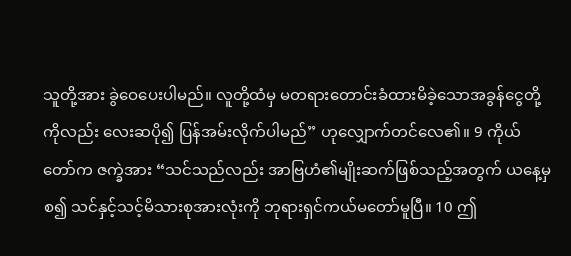သူတို့အား ခွဲဝေပေးပါမည်။ လူတို့ထံမှ မတရားတောင်းခံထားမိခဲ့သောအခွန်ငွေတို့ကိုလည်း လေးဆပို၍ ပြန်အမ်းလိုက်ပါမည်” ဟုလျှောက်တင်လေ၏။ 9 ကိုယ်တော်က ဇက္ခဲအား “သင်သည်လည်း အာဗြဟံ၏မျိုးဆက်ဖြစ်သည့်အတွက် ယနေ့မှစ၍ သင်နှင့်သင့်မိသားစုအားလုံးကို ဘုရားရှင်ကယ်မတော်မူပြီ။ 10 ဤ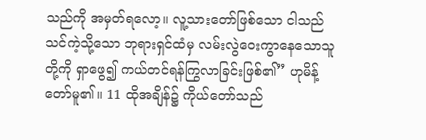သည်ကို အမှတ်ရလော့။ လူ့သားတော်ဖြစ်သော ငါသည် သင်ကဲ့သို့သော ဘုရားရှင်ထံမှ လမ်းလွဲဝေးကွာနေသောသူတို့ကို ရှာဖွေ၍ ကယ်တင်ရန်ကြွလာခြင်းဖြစ်၏” ဟုမိန့်တော်မူ၏။ 11 ထိုအချိန်၌ ကိုယ်တော်သည်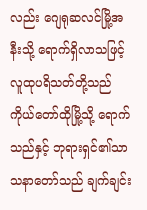လည်း ဂျေရုဆလင်မြို့အနီးသို့ ရောက်ရှိလာသဖြင့် လူထုပရိသတ်တို့သည် ကိုယ်တော်ထိုမြို့သို့ ရောက်သည်နှင့် ဘုရားရှင်၏သာသနာတော်သည် ချက်ချင်း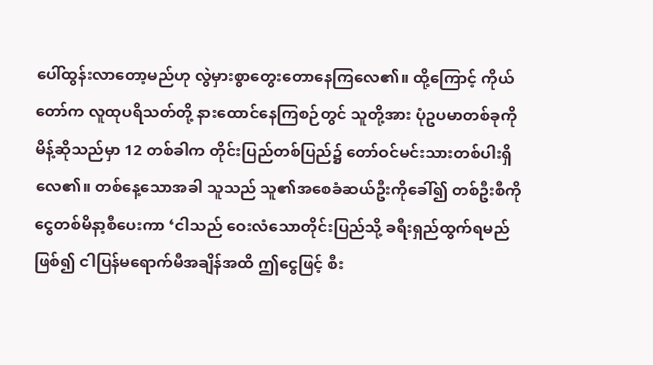ပေါ်ထွန်းလာတော့မည်ဟု လွဲမှားစွာတွေးတောနေကြလေ၏။ ထို့ကြောင့် ကိုယ်တော်က လူထုပရိသတ်တို့ နားထောင်နေကြစဉ်တွင် သူတို့အား ပုံဥပမာတစ်ခုကို မိန့်ဆိုသည်မှာ 12 တစ်ခါက တိုင်းပြည်တစ်ပြည်၌ တော်ဝင်မင်းသားတစ်ပါးရှိလေ၏။ တစ်နေ့သောအခါ သူသည် သူ၏အစေခံဆယ်ဦးကိုခေါ်၍ တစ်ဦးစီကို ငွေတစ်မိနာ့စီပေးကာ ‘ငါသည် ဝေးလံသောတိုင်းပြည်သို့ ခရီးရှည်ထွက်ရမည်ဖြစ်၍ ငါပြန်မရောက်မီအချိန်အထိ ဤငွေဖြင့် စီး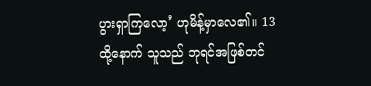ပွားရှာကြလော့’ ဟုမိန့်မှာလေ၏။ 13 ထို့နောက် သူသည် ဘုရင်အဖြစ်တင်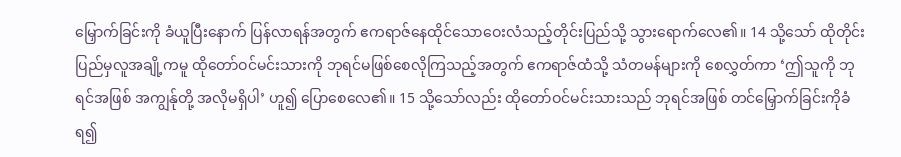မြှောက်ခြင်းကို ခံယူပြီးနောက် ပြန်လာရန်အတွက် ဧကရာဇ်နေထိုင်သောဝေးလံသည့်တိုင်းပြည်သို့ သွားရောက်လေ၏။ 14 သို့သော် ထိုတိုင်းပြည်မှလူအချို့ကမူ ထိုတော်ဝင်မင်းသားကို ဘုရင်မဖြစ်စေလိုကြသည့်အတွက် ဧကရာဇ်ထံသို့ သံတမန်များကို စေလွှတ်ကာ ‘ဤသူကို ဘုရင်အဖြစ် အကျွန်ုတို့ အလိုမရှိပါ’ ဟူ၍ ပြောစေလေ၏။ 15 သို့သော်လည်း ထိုတော်ဝင်မင်းသားသည် ဘုရင်အဖြစ် တင်မြှောက်ခြင်းကိုခံရ၍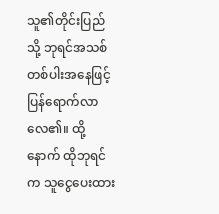သူ၏တိုင်းပြည်သို့ ဘုရင်အသစ်တစ်ပါးအနေဖြင့် ပြန်ရောက်လာလေ၏။ ထို့နောက် ထိုဘုရင်က သူငွေပေးထား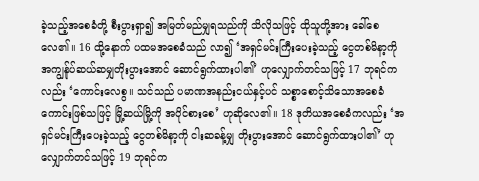ခဲ့သည့်အစေခံတို့ စီးပွားရှာ၍ အမြတ်မည်မျှရသည်ကို သိလိုသဖြင့် ထိုသူတို့အား ခေါ်စေလေ၏။ 16 ထို့နောက် ပထမအစေခံသည် လာ၍ ‘အရှင်မင်းကြီးပေးခဲ့သည့် ငွေတစ်မိနာ့ကို အကျွန်ုပ်ဆယ်ဆမျှတိုးပွားအောင် ဆောင်ရွက်ထားပါ၏’ ဟုလျှောက်တင်သဖြင့် 17 ဘုရင်ကလည်း ‘ကောင်းလေစွ။ သင်သည် ပမာဏအနည်းငယ်နှင့်ပင် သစ္စာစောင့်သိသောအစေခံကောင်းဖြစ်သဖြင့် မြို့ဆယ်မြို့ကို အပိုင်စားစေ’ ဟုဆိုလေ၏။ 18 ဒုတိယအစေခံကလည်း ‘အရှင်မင်းကြီးပေးခဲ့သည့် ငွေတစ်မိနာ့ကို ငါးဆခန့်မျှ တိုးပွားအောင် ဆောင်ရွက်ထားပါ၏’ ဟုလျှောက်တင်သဖြင့် 19 ဘုရင်က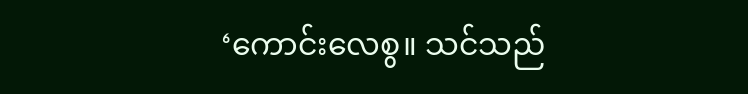‘ကောင်းလေစွ။ သင်သည်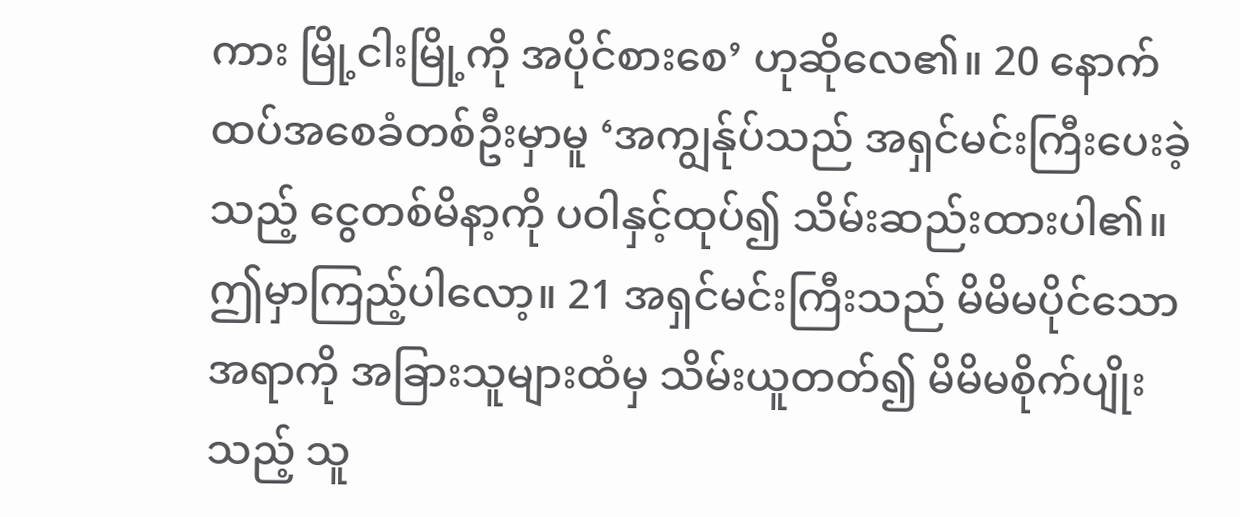ကား မြို့ငါးမြို့ကို အပိုင်စားစေ’ ဟုဆိုလေ၏။ 20 နောက်ထပ်အစေခံတစ်ဦးမှာမူ ‘အကျွန်ုပ်သည် အရှင်မင်းကြီးပေးခဲ့သည့် ငွေတစ်မိနာ့ကို ပဝါနှင့်ထုပ်၍ သိမ်းဆည်းထားပါ၏။ ဤမှာကြည့်ပါလော့။ 21 အရှင်မင်းကြီးသည် မိမိမပိုင်သောအရာကို အခြားသူများထံမှ သိမ်းယူတတ်၍ မိမိမစိုက်ပျိုးသည့် သူ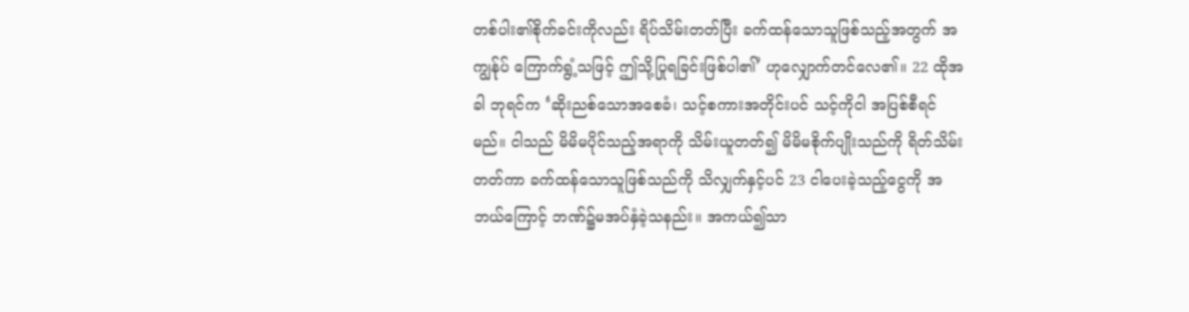တစ်ပါး၏စိုက်ခင်းကိုလည်း ရိပ်သိမ်းတတ်ပြီး ခက်ထန်သောသူဖြစ်သည့်အတွက် အကျွန်ုပ် ကြောက်ရွံ့သဖြင့် ဤသို့ပြုရခြင်းဖြစ်ပါ၏’ ဟုလျှောက်တင်လေ၏။ 22 ထိုအခါ ဘုရင်က ‘ဆိုးညစ်သောအစေခံ၊ သင့်စကားအတိုင်းပင် သင့်ကိုငါ အပြစ်စီရင်မည်။ ငါသည် မိမိမပိုင်သည့်အရာကို သိမ်းယူတတ်၍ မိမိမစိုက်ပျိုးသည်ကို ရိတ်သိမ်းတတ်ကာ ခက်ထန်သောသူဖြစ်သည်ကို သိလျှက်နှင့်ပင် 23 ငါပေးခဲ့သည့်ငွေကို အဘယ်ကြောင့် ဘဏ်၌မအပ်နှံခဲ့သနည်း။ အကယ်၍သာ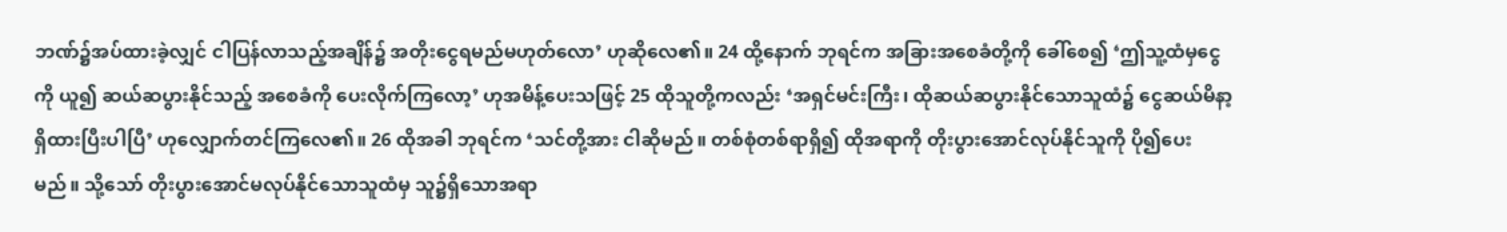ဘဏ်၌အပ်ထားခဲ့လျှင် ငါပြန်လာသည့်အချိန်၌ အတိုးငွေရမည်မဟုတ်လော’ ဟုဆိုလေ၏။ 24 ထို့နောက် ဘုရင်က အခြားအစေခံတို့ကို ခေါ်စေ၍ ‘ဤသူ့ထံမှငွေကို ယူ၍ ဆယ်ဆပွားနိုင်သည့် အစေခံကို ပေးလိုက်ကြလော့’ ဟုအမိန့်ပေးသဖြင့် 25 ထိုသူတို့ကလည်း ‘အရှင်မင်းကြီး၊ ထိုဆယ်ဆပွားနိုင်သောသူထံ၌ ငွေဆယ်မိနာ့ရှိထားပြီးပါပြီ’ ဟုလျှောက်တင်ကြလေ၏။ 26 ထိုအခါ ဘုရင်က ‘သင်တို့အား ငါဆိုမည်။ တစ်စုံတစ်ရာရှိ၍ ထိုအရာကို တိုးပွားအောင်လုပ်နိုင်သူကို ပို၍ပေးမည်။ သို့သော် တိုးပွားအောင်မလုပ်နိုင်သောသူထံမှ သူ၌ရှိသောအရာ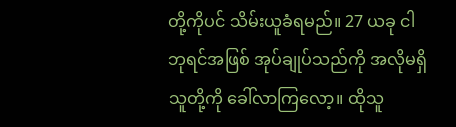တို့ကိုပင် သိမ်းယူခံရမည်။ 27 ယခု ငါဘုရင်အဖြစ် အုပ်ချုပ်သည်ကို အလိုမရှိသူတို့ကို ခေါ်လာကြလော့။ ထိုသူ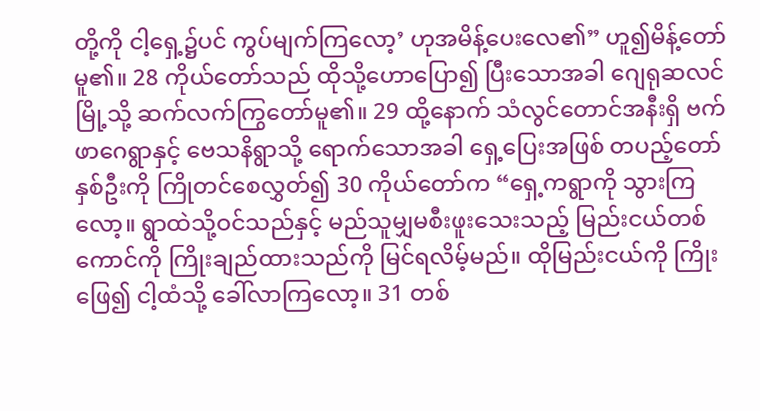တို့ကို ငါ့ရှေ့၌ပင် ကွပ်မျက်ကြလော့’ ဟုအမိန့်ပေးလေ၏” ဟူ၍မိန့်တော်မူ၏။ 28 ကိုယ်တော်သည် ထိုသို့ဟောပြော၍ ပြီးသောအခါ ဂျေရုဆလင်မြို့သို့ ဆက်လက်ကြွတော်မူ၏။ 29 ထို့နောက် သံလွင်တောင်အနီးရှိ ဗက်ဖာဂေရွာနှင့် ဗေသနိရွာသို့ ရောက်သောအခါ ရှေ့ပြေးအဖြစ် တပည့်တော်နှစ်ဦးကို ကြိုတင်စေလွှတ်၍ 30 ကိုယ်တော်က “ရှေ့ကရွာကို သွားကြလော့။ ရွာထဲသို့ဝင်သည်နှင့် မည်သူမျှမစီးဖူးသေးသည့် မြည်းငယ်တစ်ကောင်ကို ကြိုးချည်ထားသည်ကို မြင်ရလိမ့်မည်။ ထိုမြည်းငယ်ကို ကြိုးဖြေ၍ ငါ့ထံသို့ ခေါ်လာကြလော့။ 31 တစ်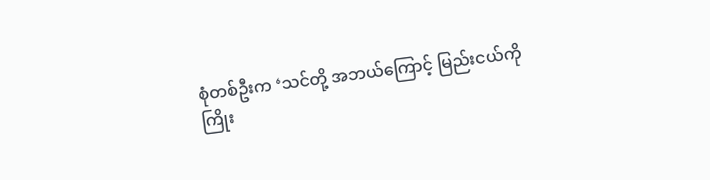စုံတစ်ဦးက ‘သင်တို့ အဘယ်ကြောင့် မြည်းငယ်ကို ကြိုး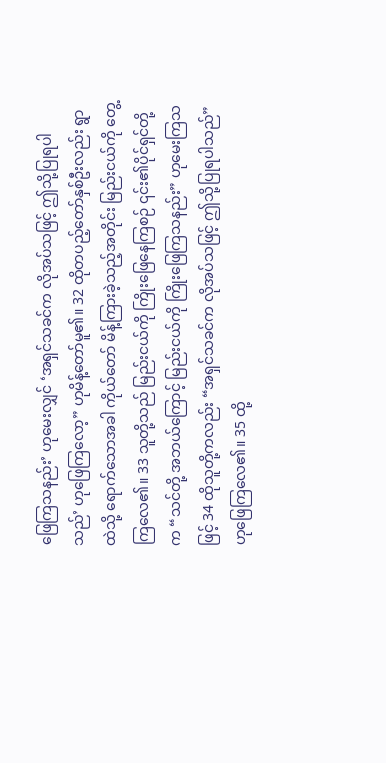ဖြေကြသနည်း’ ဟုမေးလျှင် ‘အရှင်သခင်က လိုအပ်သဖြင့် ဤသို့ပြုရပါသည်’ ဟုဖြေကြလော့” ဟုမိန့်တော်မူ၏။ 32 ထိုတပည့်တော်နှစ်ဦးလည်း ရွာထဲသို့ ရောက်သောအခါ ကိုယ်တော် မိန့်ကြားခဲ့သည့်အတိုင်း မြည်းငယ်ကို တွေ့ကြလေ၏။ 33 သူတို့သည် မြည်းငယ်ကို ကြိုးဖြေနေကြစဉ် ၎င်း၏ပိုင်ရှင်တို့က “သင်တို့ အဘယ်ကြောင့် မြည်းငယ်ကို ကြိုးဖြေကြသနည်း” ဟုမေးကြသဖြင့် 34 ထိုသူတို့ကလည်း “အရှင်သခင်က လိုအပ်သဖြင့် ဤသို့ပြုရပါသည်” ဟုဖြေကြလေ၏။ 35 ထို့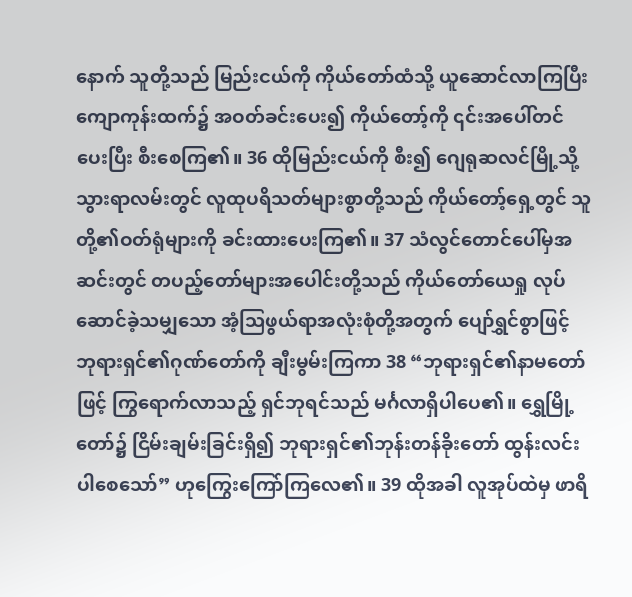နောက် သူတို့သည် မြည်းငယ်ကို ကိုယ်တော်ထံသို့ ယူဆောင်လာကြပြီး ကျောကုန်းထက်၌ အဝတ်ခင်းပေး၍ ကိုယ်တော့်ကို ၎င်းအပေါ်တင်ပေးပြီး စီးစေကြ၏။ 36 ထိုမြည်းငယ်ကို စီး၍ ဂျေရုဆလင်မြို့သို့ သွားရာလမ်းတွင် လူထုပရိသတ်များစွာတို့သည် ကိုယ်တော့်ရှေ့တွင် သူတို့၏ဝတ်ရုံများကို ခင်းထားပေးကြ၏။ 37 သံလွင်တောင်ပေါ်မှအဆင်းတွင် တပည့်တော်များအပေါင်းတို့သည် ကိုယ်တော်ယေရှု လုပ်ဆောင်ခဲ့သမျှသော အံ့ဩဖွယ်ရာအလုံးစုံတို့အတွက် ပျော်ရွှင်စွာဖြင့် ဘုရားရှင်၏ဂုဏ်တော်ကို ချီးမွမ်းကြကာ 38 “ဘုရားရှင်၏နာမတော်ဖြင့် ကြွရောက်လာသည့် ရှင်ဘုရင်သည် မင်္ဂလာရှိပါပေ၏။ ရွှေမြို့တော်၌ ငြိမ်းချမ်းခြင်းရှိ၍ ဘုရားရှင်၏ဘုန်းတန်ခိုးတော် ထွန်းလင်းပါစေသော်” ဟုကြွေးကြော်ကြလေ၏။ 39 ထိုအခါ လူအုပ်ထဲမှ ဖာရိ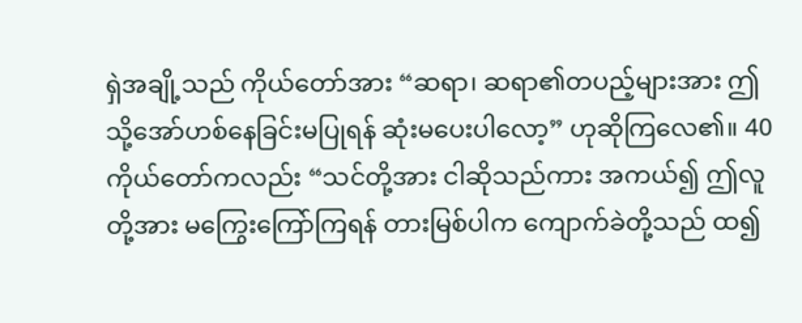ရှဲအချို့သည် ကိုယ်တော်အား “ဆရာ၊ ဆရာ၏တပည့်များအား ဤသို့အော်ဟစ်နေခြင်းမပြုရန် ဆုံးမပေးပါလော့” ဟုဆိုကြလေ၏။ 40 ကိုယ်တော်ကလည်း “သင်တို့အား ငါဆိုသည်ကား အကယ်၍ ဤလူတို့အား မကြွေးကြော်ကြရန် တားမြစ်ပါက ကျောက်ခဲတို့သည် ထ၍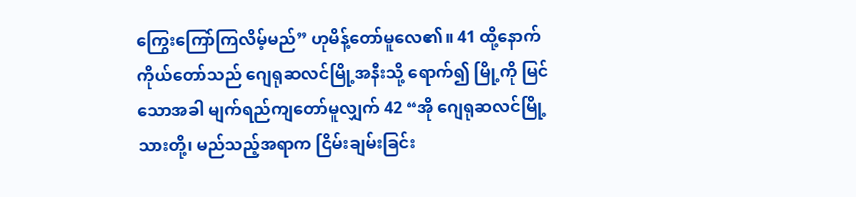ကြွေးကြော်ကြလိမ့်မည်” ဟုမိန့်တော်မူလေ၏။ 41 ထို့နောက် ကိုယ်တော်သည် ဂျေရုဆလင်မြို့အနီးသို့ ရောက်၍ မြို့ကို မြင်သောအခါ မျက်ရည်ကျတော်မူလျှက် 42 “အို ဂျေရုဆလင်မြို့သားတို့၊ မည်သည့်အရာက ငြိမ်းချမ်းခြင်း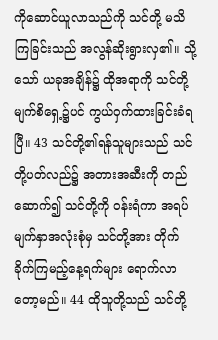ကိုဆောင်ယူလာသည်ကို သင်တို့ မသိကြခြင်းသည် အလွန်ဆိုးရွားလှ၏။ သို့သော် ယခုအချိန်၌ ထိုအရာကို သင်တို့မျက်စိရှေ့၌ပင် ကွယ်ဝှက်ထားခြင်းခံရပြီ။ 43 သင်တို့၏ရန်သူများသည် သင်တို့ပတ်လည်၌ အတားအဆီးကို တည်ဆောက်၍ သင်တို့ကို ဝန်းရံကာ အရပ်မျက်နှာအလုံးစုံမှ သင်တို့အား တိုက်ခိုက်ကြမည့်နေ့ရက်များ ရောက်လာတော့မည်။ 44 ထိုသူတို့သည် သင်တို့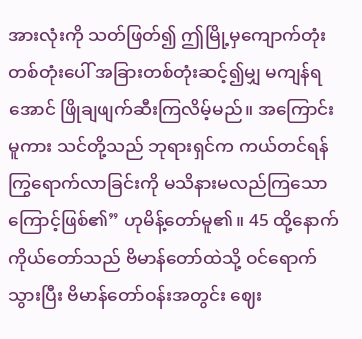အားလုံးကို သတ်ဖြတ်၍ ဤမြို့မှကျောက်တုံးတစ်တုံးပေါ် အခြားတစ်တုံးဆင့်၍မျှ မကျန်ရအောင် ဖြိုချဖျက်ဆီးကြလိမ့်မည်။ အကြောင်းမူကား သင်တို့သည် ဘုရားရှင်က ကယ်တင်ရန်ကြွရောက်လာခြင်းကို မသိနားမလည်ကြသောကြောင့်ဖြစ်၏” ဟုမိန့်တော်မူ၏။ 45 ထို့နောက် ကိုယ်တော်သည် ဗိမာန်တော်ထဲသို့ ဝင်ရောက်သွားပြီး ဗိမာန်တော်ဝန်းအတွင်း ဈေး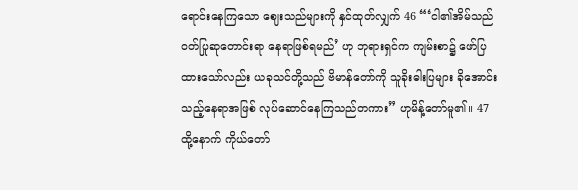ရောင်းနေကြသော ဈေးသည်များကို နှင်ထုတ်လျှက် 46 “‘ငါ၏အိမ်သည် ဝတ်ပြုဆုတောင်းရာ နေရာဖြစ်ရမည်’ ဟု ဘုရားရှင်က ကျမ်းစာ၌ ဖော်ပြထားသော်လည်း ယခုသင်တို့သည် ဗိမာန်တော်ကို သူခိုးဓါးပြများ ခိုအောင်းသည့်နေရာအဖြစ် လုပ်ဆောင်နေကြသည်တကား” ဟုမိန့်တော်မူ၏။ 47 ထို့နောက် ကိုယ်တော်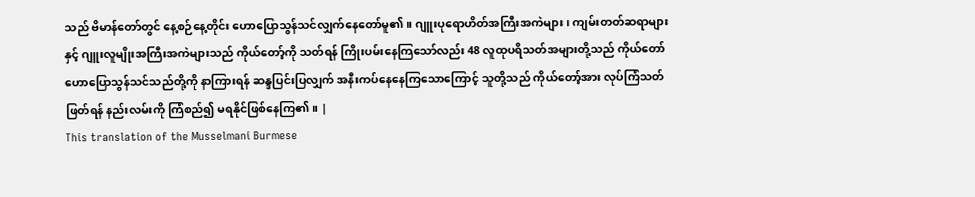သည် ဗိမာန်တော်တွင် နေ့စဉ်နေ့တိုင်း ဟောပြောသွန်သင်လျှက်နေတော်မူ၏။ ဂျူးပုရောဟိတ်အကြီးအကဲများ၊ ကျမ်းတတ်ဆရာများနှင့် ဂျူးလူမျိုးအကြီးအကဲများသည် ကိုယ်တော့်ကို သတ်ရန် ကြိုးပမ်းနေကြသော်လည်း 48 လူထုပရိသတ်အများတို့သည် ကိုယ်တော်ဟောပြောသွန်သင်သည်တို့ကို နာကြားရန် ဆန္ဒပြင်းပြလျှက် အနီးကပ်နေနေကြသောကြောင့် သူတို့သည် ကိုယ်တော့်အား လုပ်ကြံသတ်ဖြတ်ရန် နည်းလမ်းကို ကြံစည်၍ မရနိုင်ဖြစ်နေကြ၏။ |
This translation of the Musselmani Burmese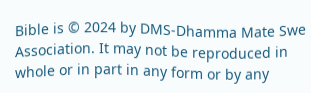Bible is © 2024 by DMS-Dhamma Mate Swe Association. It may not be reproduced in whole or in part in any form or by any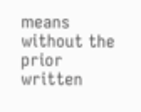means without the prior written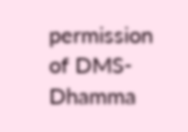permission of DMS-Dhamma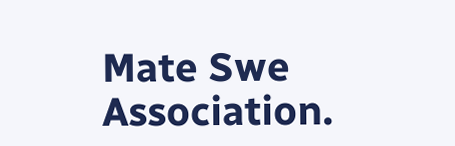Mate Swe Association.